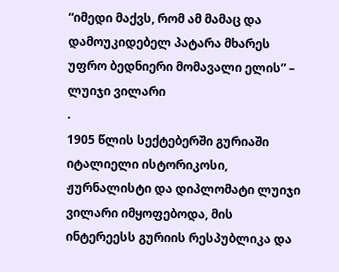“იმედი მაქვს, რომ ამ მამაც და დამოუკიდებელ პატარა მხარეს უფრო ბედნიერი მომავალი ელის” – ლუიჯი ვილარი
.
1905 წლის სექტებერში გურიაში იტალიელი ისტორიკოსი, ჟურნალისტი და დიპლომატი ლუიჯი ვილარი იმყოფებოდა, მის ინტერეესს გურიის რესპუბლიკა და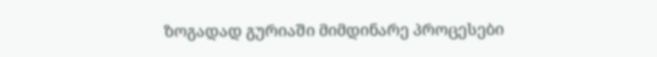ზოგადად გურიაში მიმდინარე პროცესები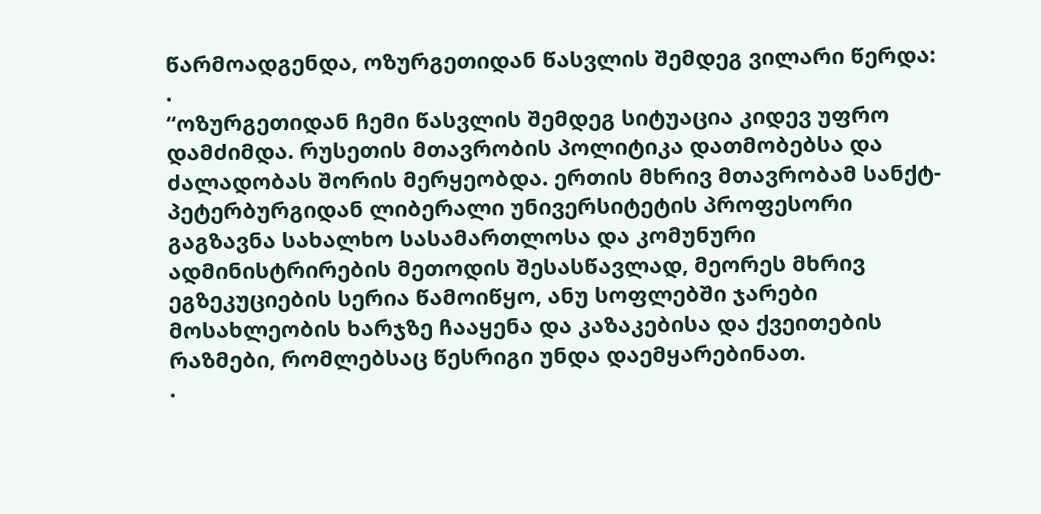წარმოადგენდა, ოზურგეთიდან წასვლის შემდეგ ვილარი წერდა:
.
“ოზურგეთიდან ჩემი წასვლის შემდეგ სიტუაცია კიდევ უფრო დამძიმდა. რუსეთის მთავრობის პოლიტიკა დათმობებსა და ძალადობას შორის მერყეობდა. ერთის მხრივ მთავრობამ სანქტ-პეტერბურგიდან ლიბერალი უნივერსიტეტის პროფესორი გაგზავნა სახალხო სასამართლოსა და კომუნური ადმინისტრირების მეთოდის შესასწავლად, მეორეს მხრივ ეგზეკუციების სერია წამოიწყო, ანუ სოფლებში ჯარები მოსახლეობის ხარჯზე ჩააყენა და კაზაკებისა და ქვეითების რაზმები, რომლებსაც წესრიგი უნდა დაემყარებინათ.
.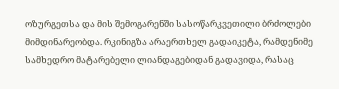ოზურგეთსა და მის შემოგარენში სასოწარკვეთილი ბრძოლები მიმდინარეობდა. რკინიგზა არაერთხელ გადაიკეტა, რამდენიმე სამხედრო მატარებელი ლიანდაგებიდან გადავიდა, რასაც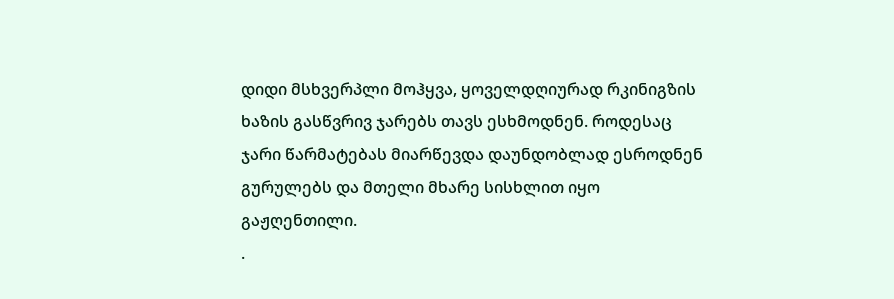დიდი მსხვერპლი მოჰყვა, ყოველდღიურად რკინიგზის ხაზის გასწვრივ ჯარებს თავს ესხმოდნენ. როდესაც ჯარი წარმატებას მიარწევდა დაუნდობლად ესროდნენ გურულებს და მთელი მხარე სისხლით იყო გაჟღენთილი.
.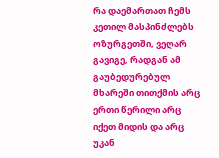რა დაემართათ ჩემს კეთილ მასპინძლებს ოზურგეთში, ვეღარ გავიგე, რადგან ამ გაუბედურებულ მხარეში თითქმის არც ერთი წერილი არც იქეთ მიდის და არც უკან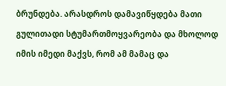ბრუნდება. არასდროს დამავიწყდება მათი გულითადი სტუმართმოყვარეობა და მხოლოდ იმის იმედი მაქვს, რომ ამ მამაც და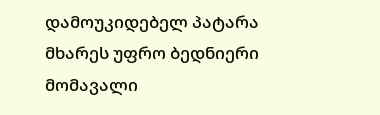დამოუკიდებელ პატარა მხარეს უფრო ბედნიერი მომავალი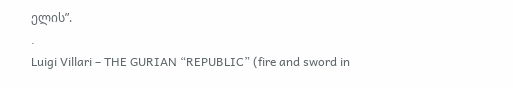ელის”.
.
Luigi Villari – THE GURIAN “REPUBLIC” (fire and sword in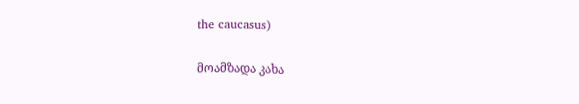the caucasus)

მოამზადა კახა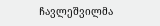ჩავლეშვილმა